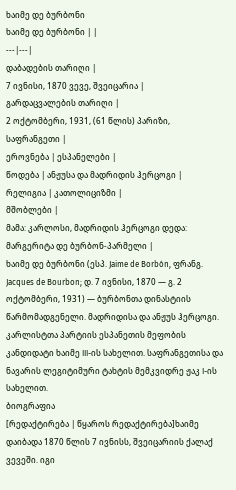ხაიმე დე ბურბონი
ხაიმე დე ბურბონი | |
---|---|
დაბადების თარიღი |
7 ივნისი, 1870 ვევე, შვეიცარია |
გარდაცვალების თარიღი |
2 ოქტომბერი, 1931, (61 წლის) პარიზი, საფრანგეთი |
ეროვნება | ესპანელები |
წოდება | ანჟუსა და მადრიდის ჰერცოგი |
რელიგია | კათოლიციზმი |
მშობლები |
მამა: კარლოსი, მადრიდის ჰერცოგი დედა: მარგერიტა დე ბურბონ-პარმელი |
ხაიმე დე ბურბონი (ესპ. Jaime de Borbón, ფრანგ. Jacques de Bourbon; დ. 7 ივნისი, 1870 — გ. 2 ოქტომბერი, 1931) — ბურბონთა დინასტიის წარმომადგენელი. მადრიდისა და ანჟუს ჰერცოგი. კარლისტთა პარტიის ესპანეთის მეფობის კანდიდატი ხაიმე III-ის სახელით. საფრანგეთისა და ნავარის ლეგიტიმური ტახტის მემკვიდრე ჟაკ I-ის სახელით.
ბიოგრაფია
[რედაქტირება | წყაროს რედაქტირება]ხაიმე დაიბადა 1870 წლის 7 ივნისს, შვეიცარიის ქალაქ ვევეში. იგი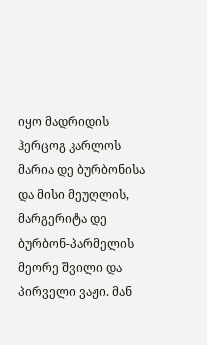იყო მადრიდის ჰერცოგ კარლოს მარია დე ბურბონისა და მისი მეუღლის, მარგერიტა დე ბურბონ-პარმელის მეორე შვილი და პირველი ვაჟი. მან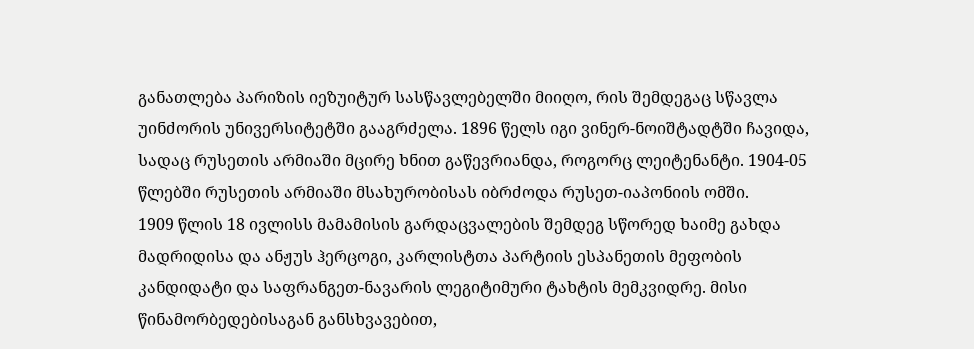განათლება პარიზის იეზუიტურ სასწავლებელში მიიღო, რის შემდეგაც სწავლა უინძორის უნივერსიტეტში გააგრძელა. 1896 წელს იგი ვინერ-ნოიშტადტში ჩავიდა, სადაც რუსეთის არმიაში მცირე ხნით გაწევრიანდა, როგორც ლეიტენანტი. 1904-05 წლებში რუსეთის არმიაში მსახურობისას იბრძოდა რუსეთ-იაპონიის ომში.
1909 წლის 18 ივლისს მამამისის გარდაცვალების შემდეგ სწორედ ხაიმე გახდა მადრიდისა და ანჟუს ჰერცოგი, კარლისტთა პარტიის ესპანეთის მეფობის კანდიდატი და საფრანგეთ-ნავარის ლეგიტიმური ტახტის მემკვიდრე. მისი წინამორბედებისაგან განსხვავებით,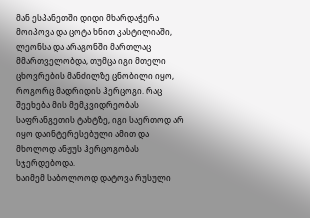მან ესპანეთში დიდი მხარდაჭერა მოიპოვა და ცოტა ხნით კასტილიაში, ლეონსა და არაგონში მართლაც მმართველობდა, თუმცა იგი მთელი ცხოვრების მანძილზე ცნობილი იყო, როგორც მადრიდის ჰერცოგი. რაც შეეხება მის მემკვიდრეობას საფრანგეთის ტახტზე, იგი საერთოდ არ იყო დაინტერესებული ამით და მხოლოდ ანჟუს ჰერცოგობას სჯერდებოდა.
ხაიმემ საბოლოოდ დატოვა რუსული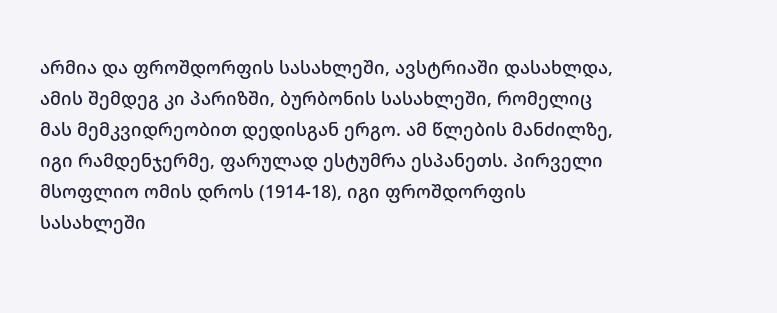არმია და ფროშდორფის სასახლეში, ავსტრიაში დასახლდა, ამის შემდეგ კი პარიზში, ბურბონის სასახლეში, რომელიც მას მემკვიდრეობით დედისგან ერგო. ამ წლების მანძილზე, იგი რამდენჯერმე, ფარულად ესტუმრა ესპანეთს. პირველი მსოფლიო ომის დროს (1914-18), იგი ფროშდორფის სასახლეში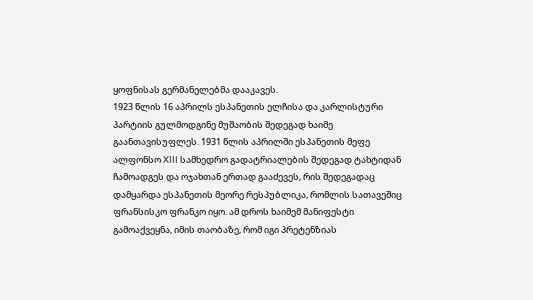ყოფნისას გერმანელებმა დააკავეს.
1923 წლის 16 აპრილს ესპანეთის ელჩისა და კარლისტური პარტიის გულმოდგინე მუშაობის შედეგად ხაიმე გაანთავისუფლეს. 1931 წლის აპრილში ესპანეთის მეფე ალფონსო XIII სამხედრო გადატრიალების შედეგად ტახტიდან ჩამოადგეს და ოჯახთან ერთად გააძევეს, რის შედეგადაც დამყარდა ესპანეთის მეორე რესპუბლიკა, რომლის სათავეშიც ფრანსისკო ფრანკო იყო. ამ დროს ხაიმემ მანიფესტი გამოაქვეყნა, იმის თაობაზე, რომ იგი პრეტენზიას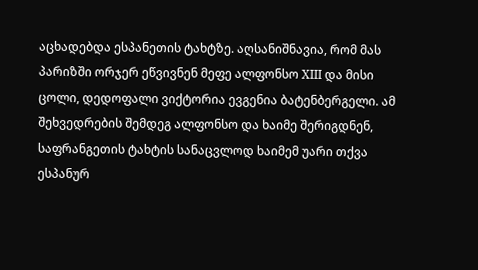აცხადებდა ესპანეთის ტახტზე. აღსანიშნავია, რომ მას პარიზში ორჯერ ეწვივნენ მეფე ალფონსო XIII და მისი ცოლი, დედოფალი ვიქტორია ევგენია ბატენბერგელი. ამ შეხვედრების შემდეგ ალფონსო და ხაიმე შერიგდნენ, საფრანგეთის ტახტის სანაცვლოდ ხაიმემ უარი თქვა ესპანურ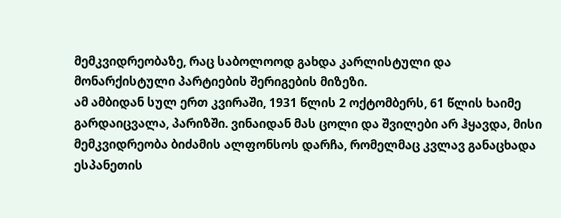მემკვიდრეობაზე, რაც საბოლოოდ გახდა კარლისტული და მონარქისტული პარტიების შერიგების მიზეზი.
ამ ამბიდან სულ ერთ კვირაში, 1931 წლის 2 ოქტომბერს, 61 წლის ხაიმე გარდაიცვალა, პარიზში. ვინაიდან მას ცოლი და შვილები არ ჰყავდა, მისი მემკვიდრეობა ბიძამის ალფონსოს დარჩა, რომელმაც კვლავ განაცხადა ესპანეთის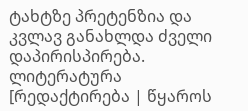ტახტზე პრეტენზია და კვლავ განახლდა ძველი დაპირისპირება.
ლიტერატურა
[რედაქტირება | წყაროს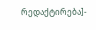რედაქტირება]-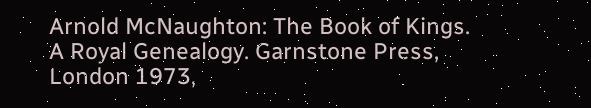Arnold McNaughton: The Book of Kings. A Royal Genealogy. Garnstone Press, London 1973,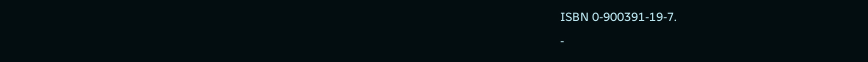ISBN 0-900391-19-7.
-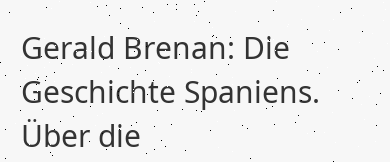Gerald Brenan: Die Geschichte Spaniens. Über die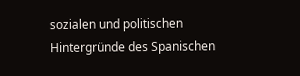sozialen und politischen Hintergründe des Spanischen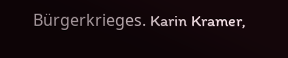Bürgerkrieges. Karin Kramer,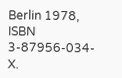Berlin 1978, ISBN 3-87956-034-X.